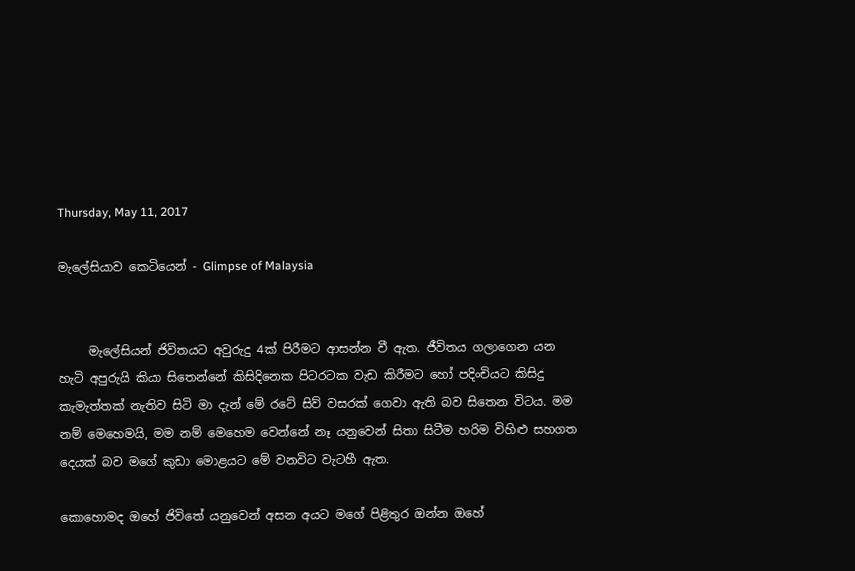Thursday, May 11, 2017

මැලේසියාව කෙටියෙන් - Glimpse of Malaysia


     මැලේසියන් ජිවිතයට අවුරුදු 4ක් පිරීමට ආසන්න වී ඇත. ජීවිතය ගලාගෙන යන හැටි අපුරුයි කියා සිතෙන්නේ කිසිදිනෙක පිටරටක වැඩ කිරීමට හෝ පදිංචියට කිසිදු කැමැත්තක් නැතිව සිටි මා දැන් මේ රටේ සිව් වසරක් ගෙවා ඇති බව සිතෙන විටය. මම නම් මෙහෙමයි, මම නම් මෙහෙම වෙන්නේ නෑ යනුවෙන් සිතා සිටීම හරිම විහිළු සහගත දෙයක් බව මගේ කුඩා මොළයට මේ වනවිට වැටහී ඇත.

කොහොමද ඔහේ ජිවිතේ යනුවෙන් අසන අයට මගේ පිළිතුර ඔන්න ඔහේ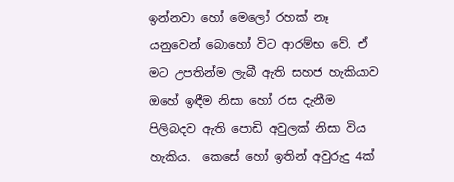ඉන්නවා හෝ මෙලෝ රහක් නෑ යනුවෙන් බොහෝ විට ආරම්භ වේ. ඒ මට උපතින්ම ලැබී ඇති සහජ හැකියාව ඔහේ ඉඳීම නිසා හෝ රස දැනීම පිලිබදව ඇති පොඩි අවුලක් නිසා විය හැකිය.  කෙසේ හෝ ඉතින් අවුරුදු 4ක්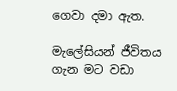ගෙවා දමා ඇත.

මැලේසියන් ජීවිතය ගැන මට වඩා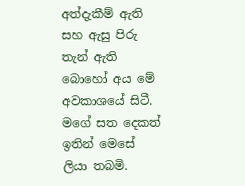අත්දැකීම් ඇති සහ ඇසු පිරු තැන් ඇති බොහෝ අය මේ අවකාශයේ සිටී. මගේ සත දෙකත් ඉතින් මෙසේ ලියා තබමි.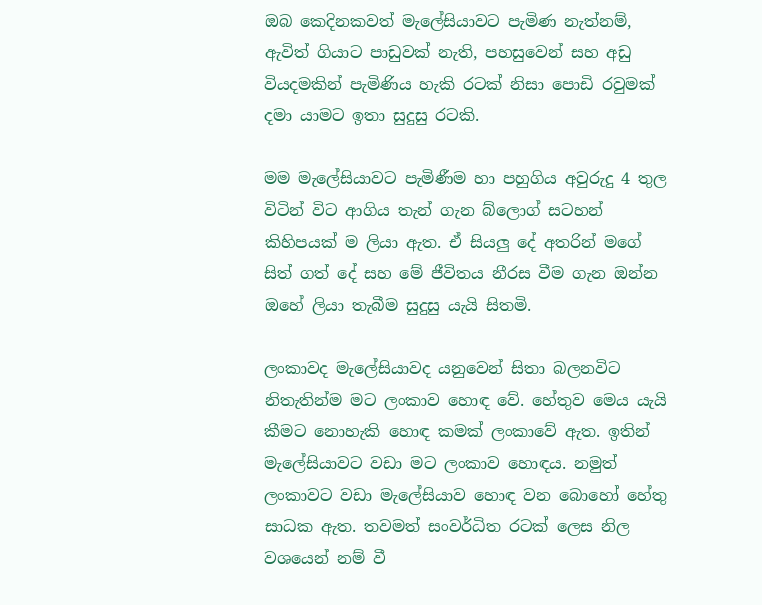ඔබ කෙදිනකවත් මැලේසියාවට පැමිණ නැත්නම්, ඇවිත් ගියාට පාඩුවක් නැති, පහසුවෙන් සහ අඩු වියදමකින් පැමිණිය හැකි රටක් නිසා පොඩි රවුමක් දමා යාමට ඉතා සුදුසු රටකි.

මම මැලේසියාවට පැමිණීම හා පහුගිය අවුරුදු 4 තුල විටින් විට ආගිය තැන් ගැන බ්ලොග් සටහන් කිහිපයක් ම ලියා ඇත. ඒ සියලු දේ අතරින් මගේ සිත් ගත් දේ සහ මේ ජීවිතය නීරස වීම ගැන ඔන්න ඔහේ ලියා තැබීම සුදුසු යැයි සිතමි.

ලංකාවද මැලේසියාවද යනුවෙන් සිතා බලනවිට නිතැතින්ම මට ලංකාව හොඳ වේ. හේතුව මෙය යැයි කීමට නොහැකි හොඳ කමක් ලංකාවේ ඇත. ඉතින් මැලේසියාවට වඩා මට ලංකාව හොඳය. නමුත් ලංකාවට වඩා මැලේසියාව හොඳ වන බොහෝ හේතු සාධක ඇත. තවමත් සංවර්ධිත රටක් ලෙස නිල වශයෙන් නම් වී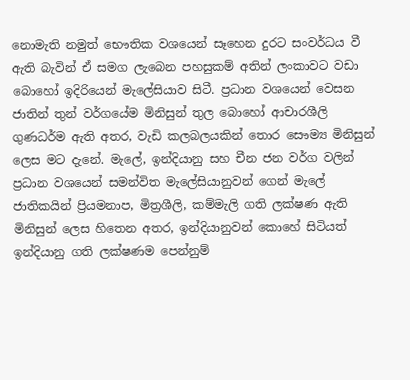නොමැති නමුත් භෞතික වශයෙන් සෑහෙන දුරට සංවර්ධය වී ඇති බැවින් ඒ සමග ලැබෙන පහසුකම් අතින් ලංකාවට වඩා බොහෝ ඉදිරියෙන් මැලේසියාව සිටී. ප්‍රධාන වශයෙන් වෙසන ජාතින් තුන් වර්ගයේම මිනිසුන් තුල බොහෝ ආචාරශීලි ගුණධර්ම ඇති අතර, වැඩි කලබලයකින් තොර සෞම්‍ය මිනිසුන් ලෙස මට දැනේ. මැලේ, ඉන්දියානු සහ චීන ජන වර්ග වලින් ප්‍රධාන වශයෙන් සමන්විත මැලේසියානුවන් ගෙන් මැලේ ජාතිකයින් ප්‍රියමනාප, මිත්‍රශීලි, කම්මැලි ගති ලක්ෂණ ඇති මිනිසුන් ලෙස හිතෙන අතර, ඉන්දියානුවන් කොහේ සිටියත් ඉන්දියානු ගති ලක්ෂණම පෙන්නුම්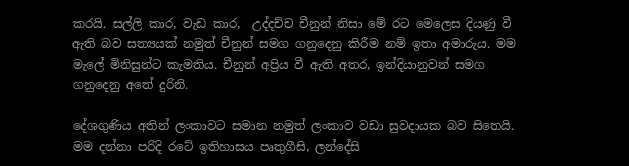කරයි. සල්ලි කාර, වැඩ කාර,  උද්දච්ච චීනුන් නිසා මේ රට මෙලෙස දියණු වී ඇති බව සත්‍යයක් නමුත් චීනුන් සමග ගනුදෙනු කිරීම නම් ඉතා අමාරුය. මම මැලේ මිනිසුන්ට කැමතිය. චීනුන් අප්‍රිය වී ඇති අතර, ඉන්දියානුවන් සමග ගනුදෙනු අතේ දුරිනි.

දේශගුණිය අතින් ලංකාවට සමාන නමුත් ලංකාව වඩා සුවදායක බව සිතෙයි. මම දන්නා පරිදි රටේ ඉතිහාසය පෘතුගීසි, ලන්දේසි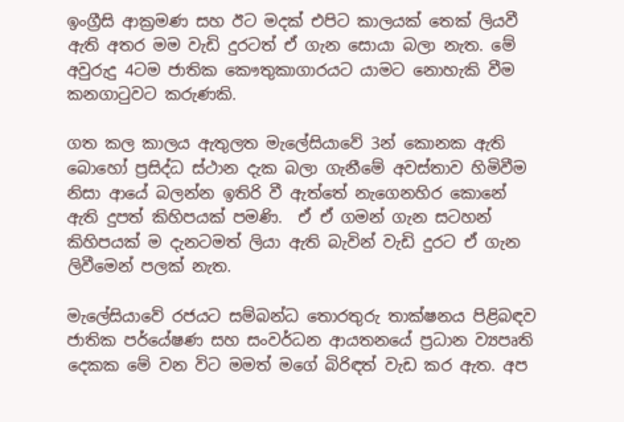ඉංග්‍රීසි ආක්‍රමණ සහ ඊට මදක් එපිට කාලයක් තෙක් ලියවී ඇති අතර මම වැඩි දුරටත් ඒ ගැන සොයා බලා නැත. මේ අවුරුදු 4ටම ජාතික කෞතුකාගාරයට යාමට නොහැකි වීම කනගාටුවට කරුණකි.

ගත කල කාලය ඇතුලත මැලේසියාවේ 3න් කොනක ඇති බොහෝ ප්‍රසිද්ධ ස්ථාන දැක බලා ගැනීමේ අවස්තාව හිමිවීම නිසා ආයේ බලන්න ඉතිරි වී ඇත්තේ නැගෙනහිර කොනේ ඇති දුපත් කිහිපයක් පමණි.  ඒ ඒ ගමන් ගැන සටහන් කිහිපයක් ම දැනටමත් ලියා ඇති බැවින් වැඩි දුරට ඒ ගැන ලිවීමෙන් පලක් නැත.

මැලේසියාවේ රජයට සම්බන්ධ තොරතුරු තාක්ෂනය පිළිබඳව  ජාතික පර්යේෂණ සහ සංවර්ධන ආයතනයේ ප්‍රධාන ව්‍යපෘති දෙකක මේ වන විට මමත් මගේ බිරිඳත් වැඩ කර ඇත. අප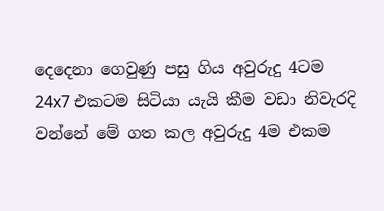දෙදෙනා ගෙවුණු පසු ගිය අවුරුදු 4ටම  24x7 එකටම සිටියා යැයි කීම වඩා නිවැරදි වන්නේ මේ ගත කල අවුරුදු 4ම එකම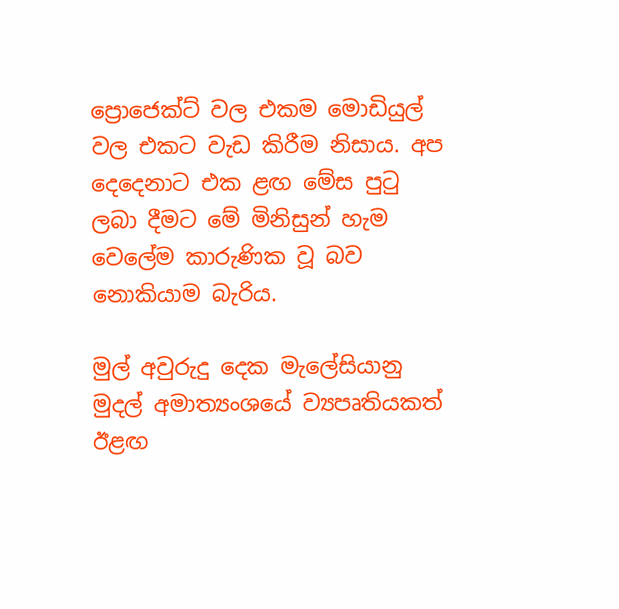ප්‍රොජෙක්ට් වල එකම මොඩියුල් වල එකට වැඩ කිරීම නිසාය. අප දෙදෙනාට එක ළඟ මේස පුටු ලබා දීමට මේ මිනිසුන් හැම වෙලේම කාරුණික වූ බව නොකියාම බැරිය.

මුල් අවුරුදු දෙක මැලේසියානු මුදල් අමාත්‍යංශයේ ව්‍යපෘතියකත් ඊළඟ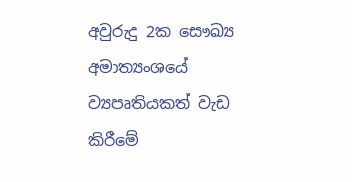අවුරුදු 2ක සෞඛ්‍ය අමාත්‍යංශයේ ව්‍යපෘතියකත් වැඩ කිරීමේ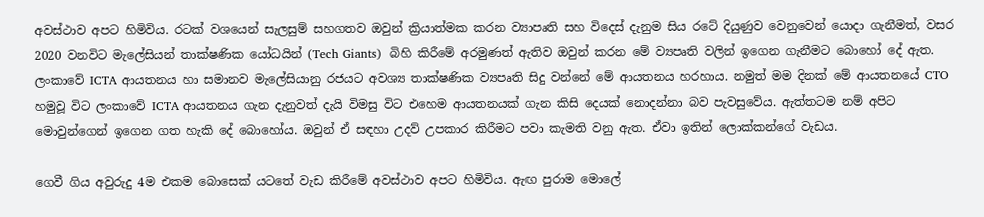අවස්ථාව අපට හිමිවිය. රටක් වශයෙන් සැලසුම් සහගතව ඔවුන් ක්‍රියාත්මක කරන ව්‍යාපෘති සහ විදෙස් දැනුම සිය රටේ දියුණුව වෙනුවෙන් යොදා ගැනීමත්, වසර 2020 වනවිට මැලේසියන් තාක්ෂණික යෝධයින් (Tech Giants)  බිහි කිරීමේ අරමුණත් ඇතිව ඔවුන් කරන මේ ව්‍යපෘති වලින් ඉගෙන ගැනීමට බොහෝ දේ ඇත. ලංකාවේ ICTA ආයතනය හා සමානව මැලේසියානු රජයට අවශ්‍ය තාක්ෂණික ව්‍යපෘති සිදු වන්නේ මේ ආයතනය හරහාය. නමුත් මම දිනක් මේ ආයතනයේ CTO හමුවූ විට ලංකාවේ ICTA ආයතනය ගැන දැනුවත් දැයි විමසු විට එහෙම ආයතනයක් ගැන කිසි දෙයක් නොදන්නා බව පැවසුවේය. ඇත්තටම නම් අපිට මොවුන්ගෙන් ඉගෙන ගත හැකි දේ බොහෝය. ඔවුන් ඒ සඳහා උදව් උපකාර කිරීමට පවා කැමති වනු ඇත. ඒවා ඉතින් ලොක්කන්ගේ වැඩය.

ගෙවී ගිය අවුරුදු 4ම එකම බොසෙක් යටතේ වැඩ කිරීමේ අවස්ථාව අපට හිමිවිය. ඇඟ පුරාම මොලේ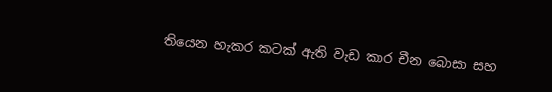තියෙන හැකර කටක් ඇති වැඩ කාර චීන බොසා සහ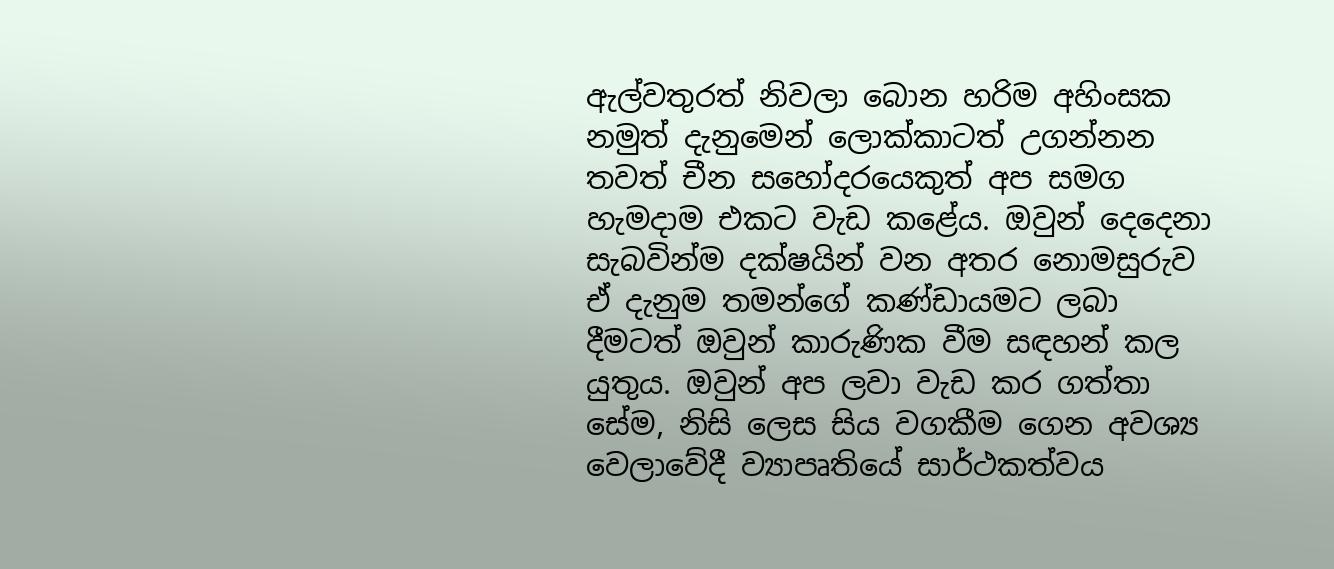ඇල්වතුරත් නිවලා බොන හරිම අහිංසක නමුත් දැනුමෙන් ලොක්කාටත් උගන්නන තවත් චීන සහෝදරයෙකුත් අප සමග හැමදාම එකට වැඩ කළේය. ඔවුන් දෙදෙනා සැබවින්ම දක්ෂයින් වන අතර නොමසුරුව ඒ දැනුම තමන්ගේ කණ්ඩායමට ලබා දීමටත් ඔවුන් කාරුණික වීම සඳහන් කල යුතුය. ඔවුන් අප ලවා වැඩ කර ගත්තා සේම, නිසි ලෙස සිය වගකීම ගෙන අවශ්‍ය වෙලාවේදී ව්‍යාපෘතියේ සාර්ථකත්වය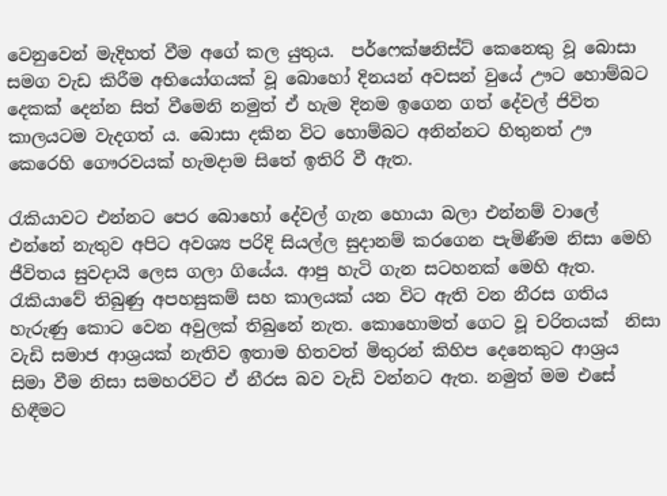වෙනුවෙන් මැදිහත් වීම අගේ කල යුතුය.  පර්ෆෙක්ෂනිස්ට් කෙනෙකු වූ බොසා සමග වැඩ කිරීම අභියෝගයක් වූ බොහෝ දිනයන් අවසන් වුයේ ඌට හොම්බට දෙකක් දෙන්න සිත් වීමෙනි නමුත් ඒ හැම දිනම ඉගෙන ගත් දේවල් ජිවිත කාලයටම වැදගත් ය. බොසා දකින විට හොම්බට අනින්නට හිතුනත් ඌ කෙරෙහි ගෞරවයක් හැමදාම සිතේ ඉතිරි වී ඇත.

රැකියාවට එන්නට පෙර බොහෝ දේවල් ගැන හොයා බලා එන්නම් වාලේ එන්නේ නැතුව අපිට අවශ්‍ය පරිදි සියල්ල සුදානම් කරගෙන පැමිණීම නිසා මෙහි ජීවිතය සුවදායි ලෙස ගලා ගියේය. ආපු හැටි ගැන සටහනක් මෙහි ඇත.   රැකියාවේ තිබුණු අපහසුකම් සහ කාලයක් යන විට ඇති වන නීරස ගතිය හැරුණු කොට වෙන අවුලක් තිබුනේ නැත. කොහොමත් ගෙට වූ චරිතයක්  නිසා වැඩි සමාජ ආශ්‍රයක් නැතිව ඉතාම හිතවත් මිතුරන් කිහිප දෙනෙකුට ආශ්‍රය සිමා වීම නිසා සමහරවිට ඒ නීරස බව වැඩි වන්නට ඇත. නමුත් මම එසේ හිඳීමට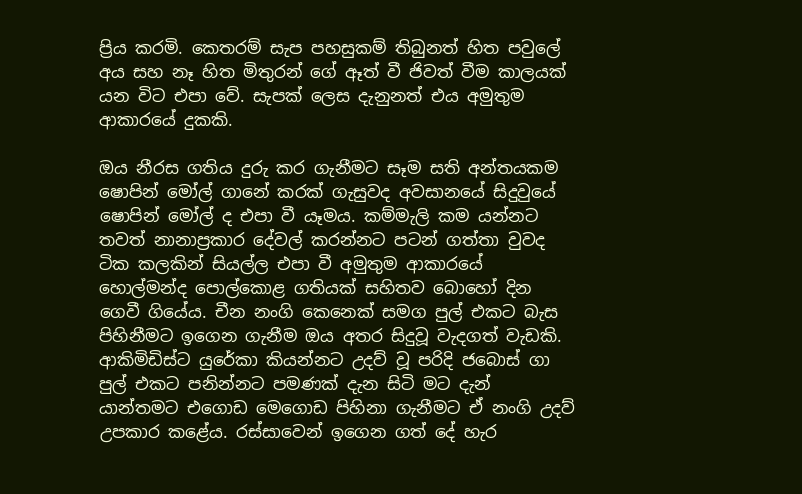ප්‍රිය කරමි. කෙතරම් සැප පහසුකම් තිබුනත් හිත පවුලේ අය සහ නෑ හිත මිතුරන් ගේ ඈත් වී ජිවත් වීම කාලයක් යන විට එපා වේ. සැපක් ලෙස දැනුනත් එය අමුතුම ආකාරයේ දුකකි.

ඔය නීරස ගතිය දුරු කර ගැනීමට සෑම සති අන්තයකම ෂොපින් මෝල් ගානේ කරක් ගැසුවද අවසානයේ සිදුවුයේ ෂොපින් මෝල් ද එපා වී යෑමය. කම්මැලි කම යන්නට තවත් නානාප්‍රකාර දේවල් කරන්නට පටන් ගත්තා වුවද ටික කලකින් සියල්ල එපා වී අමුතුම ආකාරයේ හොල්මන්ද පොල්කොළ ගතියක් සහිතව බොහෝ දින ගෙවී ගියේය. චීන නංගි කෙනෙක් සමග පුල් එකට බැස පිහිනීමට ඉගෙන ගැනීම ඔය අතර සිදුවූ වැදගත් වැඩකි. ආකිමිඩිස්ට යුරේකා කියන්නට උදව් වූ පරිදි ජබොස් ගා පුල් එකට පනින්නට පමණක් දැන සිටි මට දැන් යාන්තමට එගොඩ මෙගොඩ පිහිනා ගැනීමට ඒ නංගි උදව් උපකාර කළේය. රස්සාවෙන් ඉගෙන ගත් දේ හැර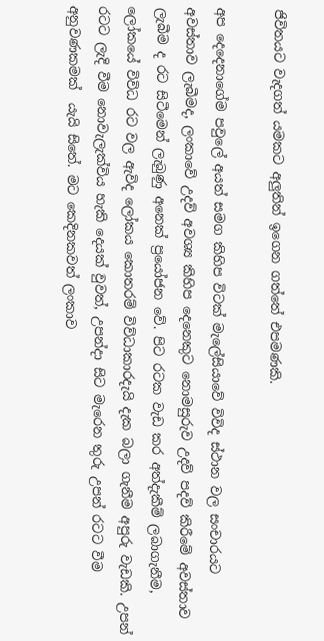ජිවිතයට වැදගත් යමකට අලුතින් ඉගෙන ගත්තේ එපමණකි.

අප දෙදෙනාගේම පවුලේ අයත් සමග කිහිප විටක් මැලේසියාවේ විවිද ස්ථාන වල සංචාරයට අවස්තාව ලැබීමද, ලංකාවේ උදව් අවශ්‍ය කිහිප දෙනෙකුට නොමසුරුව උදව් පදව් කිරීමේ අවස්තාව ලැබීම ද රට සිටීමෙන් ලැබුණු අනෙක් ප්‍රයෝජන වේ. පිට රටක වැඩ කර අත්දැකීම් ලබාගැනීම, ලෝකයේ විවිධ රට වල ඇවිද ලෝකය කොතරම් විව්ධාකාරදැයි දැක බලා ගැනීම අපුරු වැඩකි. උපන් රටට ලැදි වීම නොවැලැක්විය හැකි දෙයක් වුවත්, උපන්දා සිට මැරෙන තුරු උපන් රටට වීම අනුවණකමක්  යැයි සිතේ. මට කෙදිනකවත් ලංකාව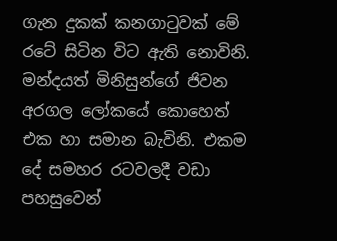ගැන දුකක් කනගාටුවක් මේ රටේ සිටින විට ඇති නොවිනි. මන්දයත් මිනිසුන්ගේ ජිවන අරගල ලෝකයේ කොහෙත් එක හා සමාන බැවිනි. එකම දේ සමහර රටවලදී වඩා පහසුවෙන්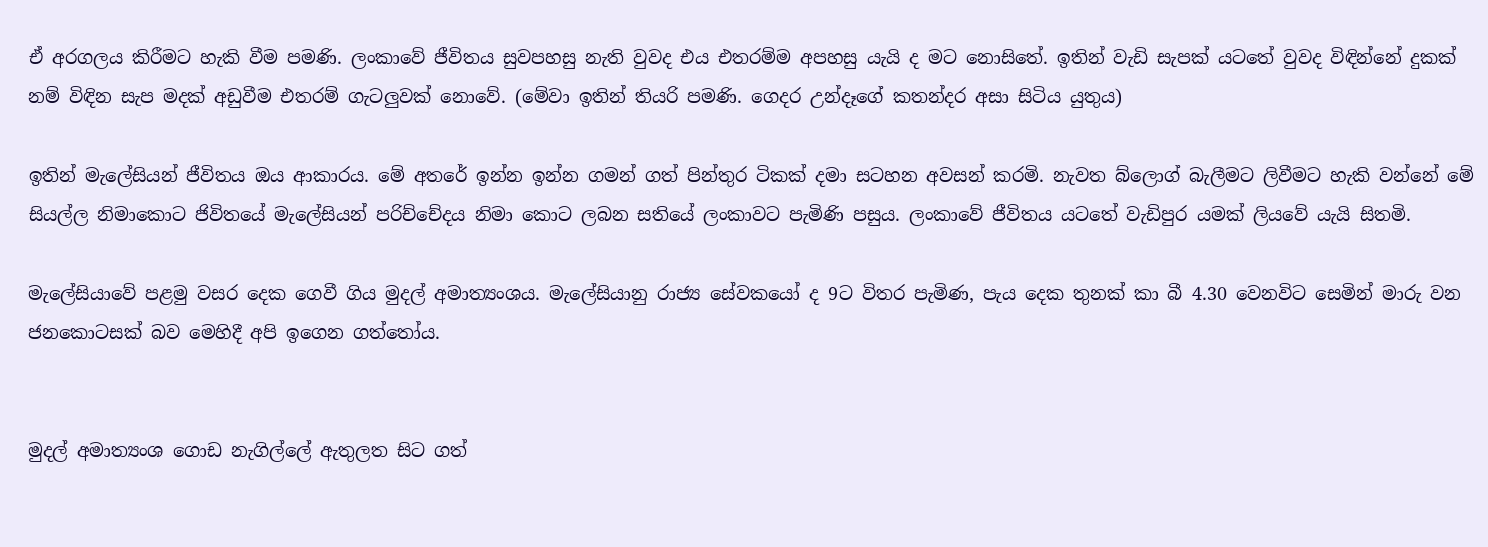ඒ අරගලය කිරීමට හැකි වීම පමණි. ලංකාවේ ජීවිතය සුවපහසු නැති වුවද එය එතරම්ම අපහසු යැයි ද මට නොසිතේ. ඉතින් වැඩි සැපක් යටතේ වුවද විඳින්නේ දුකක් නම් විඳින සැප මදක් අඩුවීම එතරම් ගැටලුවක් නොවේ. (මේවා ඉතින් තියරි පමණි. ගෙදර උන්දෑගේ කතන්දර අසා සිටිය යුතුය)

ඉතින් මැලේසියන් ජීවිතය ඔය ආකාරය. මේ අතරේ ඉන්න ඉන්න ගමන් ගත් පින්තුර ටිකක් දමා සටහන අවසන් කරමි. නැවත බ්ලොග් බැලීමට ලිවීමට හැකි වන්නේ මේ සියල්ල නිමාකොට ජිවිතයේ මැලේසියන් පරිච්චේදය නිමා කොට ලබන සතියේ ලංකාවට පැමිණි පසුය. ලංකාවේ ජීවිතය යටතේ වැඩිපුර යමක් ලියවේ යැයි සිතමි.

මැලේසියාවේ පළමු වසර දෙක ගෙවී ගිය මුදල් අමාත්‍යංශය. මැලේසියානු රාජ්‍ය සේවකයෝ ද 9ට විතර පැමිණ, පැය දෙක තුනක් කා බී 4.30 වෙනවිට සෙමින් මාරු වන ජනකොටසක් බව මෙහිදී අපි ඉගෙන ගත්තෝය.


මුදල් අමාත්‍යංශ ගොඩ නැගිල්ලේ ඇතුලත සිට ගත්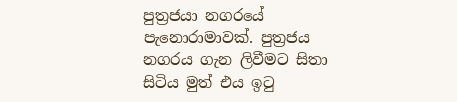පුත්‍රජයා නගරයේ පැනොරාමාවක්. පුත්‍රජය නගරය ගැන ලිවීමට සිතා සිටිය මුත් එය ඉටු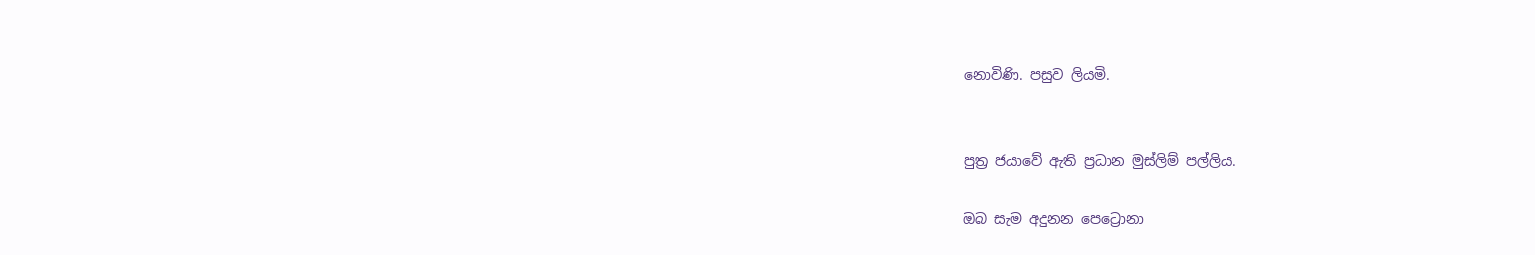නොවිණි. පසුව ලියමි.


පුත්‍ර ජයාවේ ඇති ප්‍රධාන මුස්ලිම් පල්ලිය.

ඔබ සැම අදුනන පෙට්‍රොනා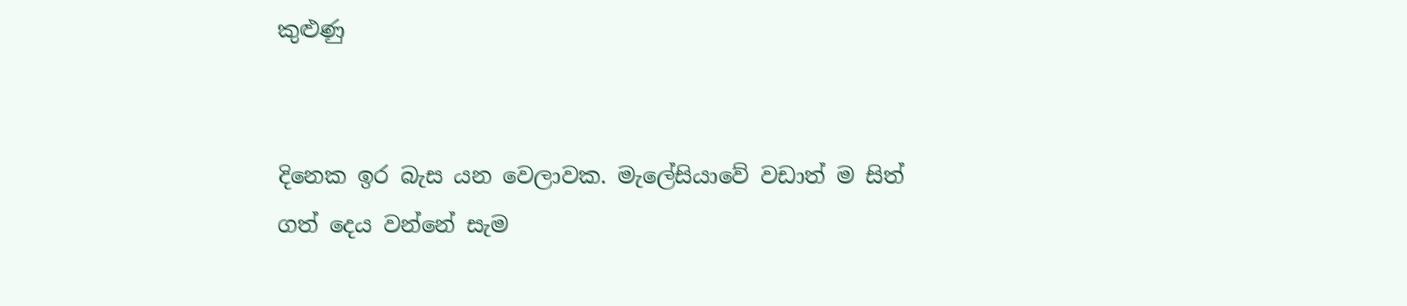කුළුණු


දිනෙක ඉර බැස යන වෙලාවක. මැලේසියාවේ වඩාත් ම සිත් ගත් දෙය වන්නේ සැම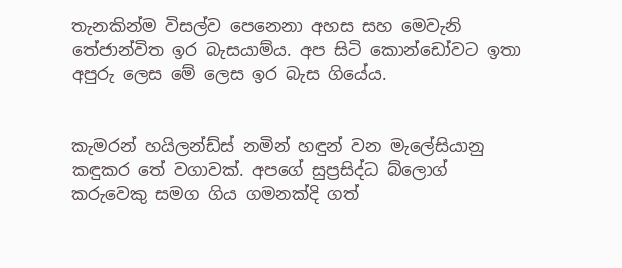තැනකින්ම විසල්ව පෙනෙනා අහස සහ මෙවැනි තේජාන්විත ඉර බැසයාම්ය. අප සිටි කොන්ඩෝවට ඉතා අපුරු ලෙස මේ ලෙස ඉර බැස ගියේය.


කැමරන් හයිලන්ඩ්ස් නමින් හඳුන් වන මැලේසියානු කඳුකර තේ වගාවක්. අපගේ සුප්‍රසිද්ධ බ්ලොග් කරුවෙකු සමග ගිය ගමනක්දි ගත්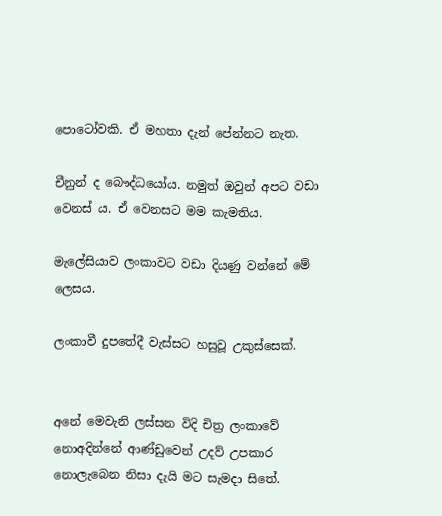පොටෝවකි. ඒ මහතා දැන් පේන්නට නැත.

චීනුන් ද බෞද්ධයෝය. නමුත් ඔවුන් අපට වඩා වෙනස් ය. ඒ වෙනසට මම කැමතිය.

මැලේසියාව ලංකාවට වඩා දියණු වන්නේ මේ ලෙසය.

ලංකාවී දුපතේදී වැස්සට හසුවූ උකුස්සෙක්.


අනේ මෙවැනි ලස්සන විදි චිත්‍ර ලංකාවේ නොඅදින්නේ ආණ්ඩුවෙන් උදව් උපකාර නොලැබෙන නිසා දැයි මට සැමදා සිතේ.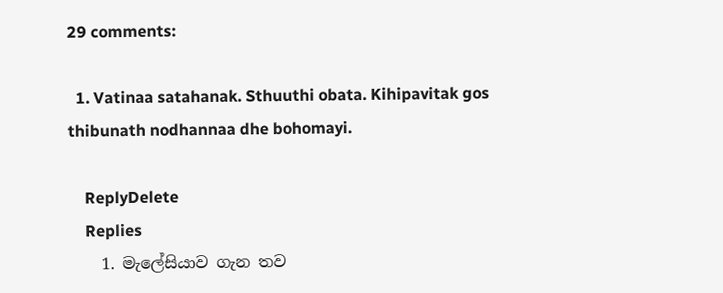29 comments:

  1. Vatinaa satahanak. Sthuuthi obata. Kihipavitak gos thibunath nodhannaa dhe bohomayi.

    ReplyDelete
    Replies
    1. මැලේසියාව ගැන තව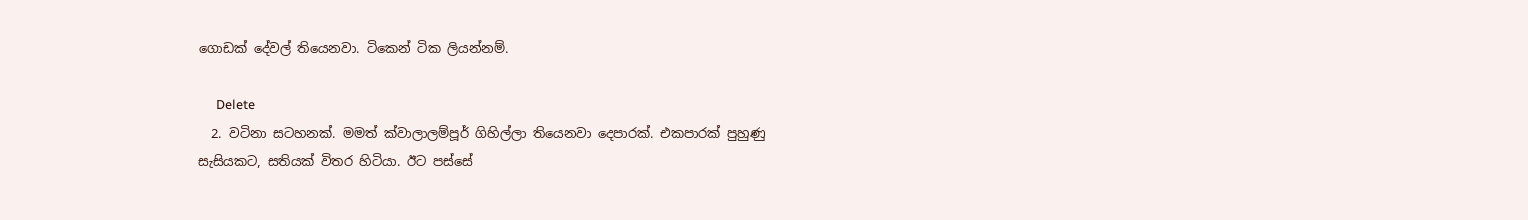ගොඩක් දේවල් තියෙනවා. ටිකෙන් ටික ලියන්නම්.

      Delete
  2. වටිනා සටහනක්. මමත් ක්වාලාලම්පූර් ගිහිල්ලා තියෙනවා දෙපාරක්. එකපාරක් පුහුණු සැසියකට, සතියක් විතර හිටියා. ඊට පස්සේ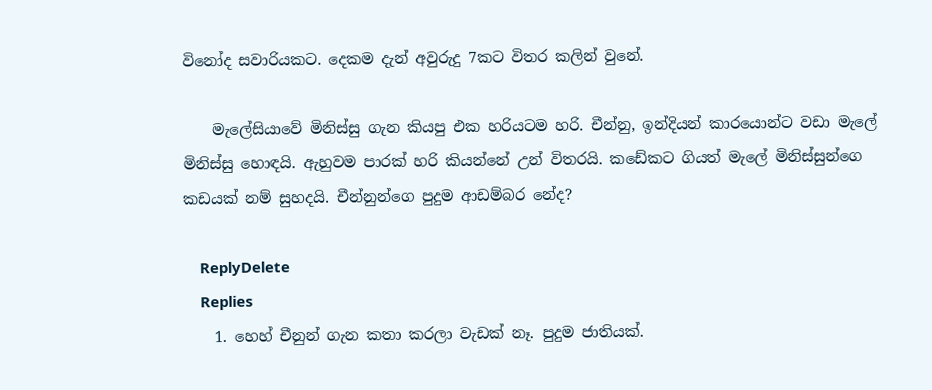විනෝද සවාරියකට. දෙකම දැන් අවුරුදු 7කට විතර කලින් වුනේ.

    මැලේසියාවේ මිනිස්සු ගැන කියපු එක හරියටම හරි. චීන්නු, ඉන්දියන් කාරයොන්ට වඩා මැලේ මිනිස්සු හොඳයි. ඇහුවම පාරක් හරි කියන්නේ උන් විතරයි. කඩේකට ගියත් මැලේ මිනිස්සුන්ගෙ කඩයක් නම් සුහදයි. චීන්නුන්ගෙ පුදුම ආඩම්බර නේද?

    ReplyDelete
    Replies
    1. හෙහ් චීනුන් ගැන කතා කරලා වැඩක් නෑ. පුදුම ජාතියක්.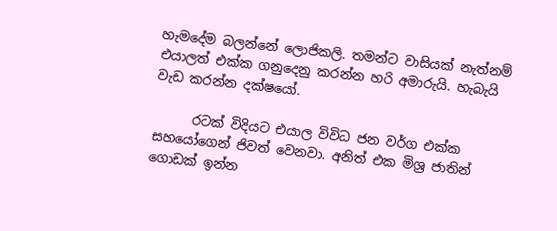හැමදේම බලන්නේ ලොජිකලි. තමන්ට වාසියක් නැත්නම් එයාලත් එක්ක ගනුදෙනු කරන්න හරි අමාරුයි. හැබැයි වැඩ කරන්න දක්ෂයෝ.

      රටක් විදියට එයාල විවිධ ජන වර්ග එක්ක සහයෝගෙන් ජිවත් වෙනවා. අනිත් එක මිශ්‍ර ජාතින් ගොඩක් ඉන්න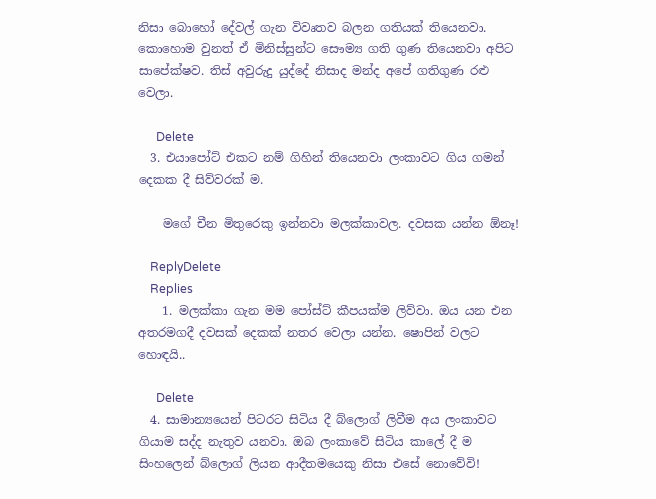නිසා බොහෝ දේවල් ගැන විවෘතව බලන ගතියක් තියෙනවා. කොහොම වුනත් ඒ මිනිස්සුන්ට සෞම්‍ය ගති ගුණ තියෙනවා අපිට සාපේක්ෂව. තිස් අවුරුදු යුද්දේ නිසාද මන්ද අපේ ගතිගුණ රළු වෙලා.

      Delete
  3. එයාපෝට් එකට නම් ගිහින් තියෙනවා ලංකාවට ගිය ගමන් දෙකක දී සිව්වරක් ම.

    මගේ චීන මිතුරෙකු ඉන්නවා මලක්කාවල. දවසක යන්න ඕනෑ!

    ReplyDelete
    Replies
    1. මලක්කා ගැන මම පෝස්ට් කීපයක්ම ලිව්වා. ඔය යන එන අතරමගදී දවසක් දෙකක් නතර වෙලා යන්න. ෂොපින් වලට හොඳයි..

      Delete
  4. සාමාන්‍යයෙන් පිටරට සිටිය දී බ්ලොග් ලිවීම අය ලංකාවට ගියාම සද්ද නැතුව යනවා. ඔබ ලංකාවේ සිටිය කාලේ දී ම සිංහලෙන් බ්ලොග් ලියන ආදීතමයෙකු නිසා එසේ නොවේවි!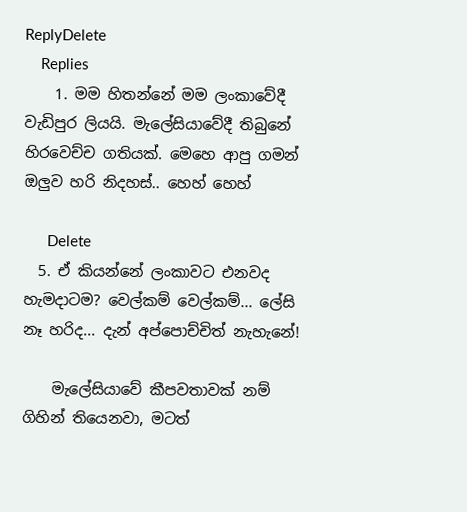ReplyDelete
    Replies
    1. මම හිතන්නේ මම ලංකාවේදී වැඩිපුර ලියයි. මැලේසියාවේදී තිබුනේ හිරවෙච්ච ගතියක්. මෙහෙ ආපු ගමන් ඔලුව හරි නිදහස්.. හෙහ් හෙහ්

      Delete
  5. ඒ කියන්නේ ලංකාවට එනවද හැමදාටම? වෙල්කම් වෙල්කම්... ලේසි නෑ හරිද... දැන් අප්පොච්චිත් නැහැනේ!

    මැලේසියාවේ කීපවතාවක් නම් ගිහින් තියෙනවා, මටත්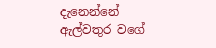දැනෙන්නේ ඇල්වතුර වගේ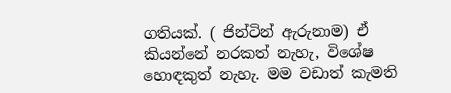ගතියක්. ( ජින්ටින් ඇරුනාම) ඒ කියන්නේ නරකත් නැහැ, විශේෂ හොඳකුත් නැහැ. මම වඩාත් කැමති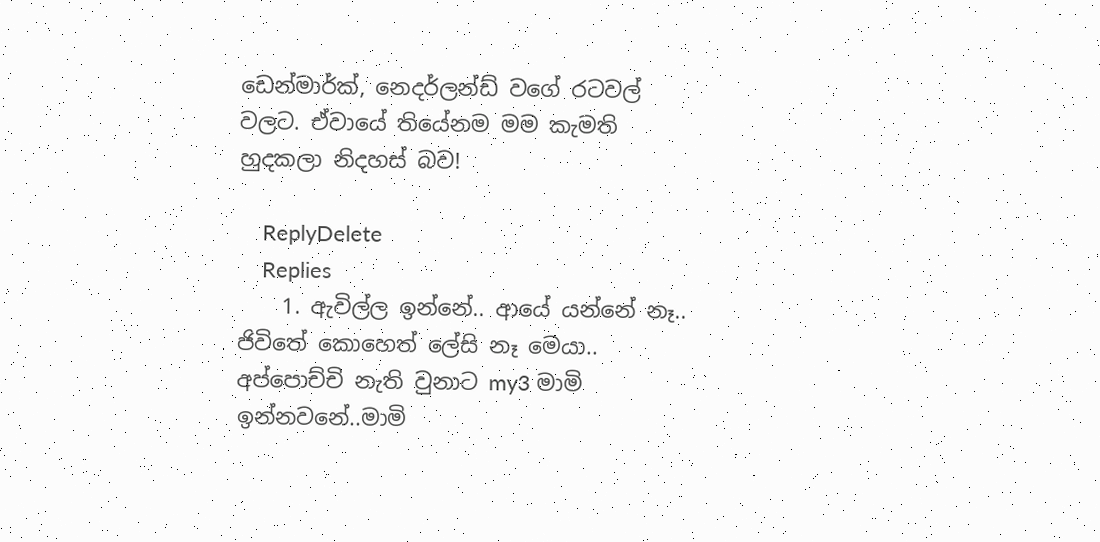ඩෙන්මාර්ක්, නෙදර්ලන්ඩ් වගේ රටවල් වලට. ඒවායේ තියේනම මම කැමති හුදකලා නිදහස් බව!

    ReplyDelete
    Replies
    1. ඇවිල්ල ඉන්නේ.. ආයේ යන්නේ නෑ.. ජිවිතේ කොහෙත් ලේසි නෑ මෙයා.. අප්පොච්චි නැති වුනාට my3 මාමි ඉන්නවනේ..මාමි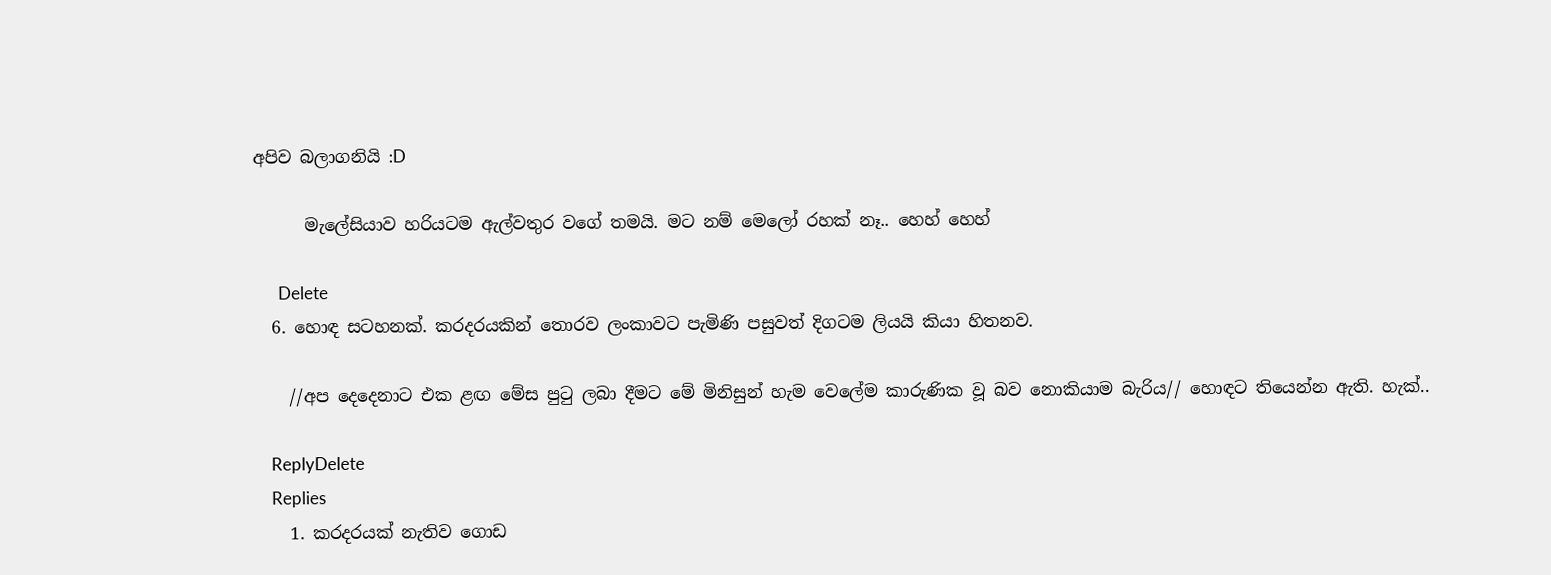අපිව බලාගනියි :D

      මැලේසියාව හරියටම ඇල්වතුර වගේ තමයි. මට නම් මෙලෝ රහක් නෑ.. හෙහ් හෙහ්

      Delete
  6. හොඳ සටහනක්. කරදරයකින් තොරව ලංකාවට පැමිණි පසුවත් දිගටම ලියයි කියා හිතනව.

    //අප දෙදෙනාට එක ළඟ මේස පුටු ලබා දීමට මේ මිනිසුන් හැම වෙලේම කාරුණික වූ බව නොකියාම බැරිය// හොඳට තියෙන්න ඇති. හැක්..

    ReplyDelete
    Replies
    1. කරදරයක් නැතිව ගොඩ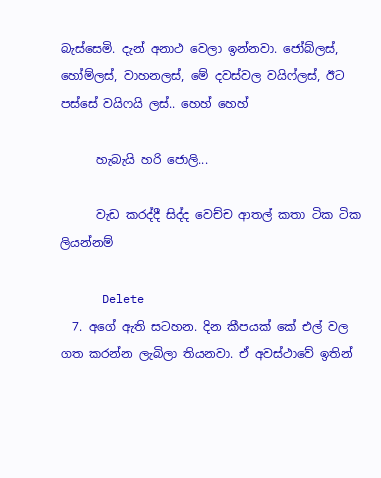බැස්සෙමි. දැන් අනාථ වෙලා ඉන්නවා. ජෝබ්ලස්, හෝම්ලස්, වාහනලස්, මේ දවස්වල වයිෆ්ලස්, ඊට පස්සේ වයිෆයි ලස්.. හෙහ් හෙහ්

      හැබැයි හරි ජොලි...

      වැඩ කරද්දී සිද්ද වෙච්ච ආතල් කතා ටික ටික ලියන්නම්

      Delete
  7. අගේ ඇති සටහන. දින කීපයක් කේ එල් වල ගත කරන්න ලැබිලා තියනවා. ඒ අවස්ථාවේ ඉතින්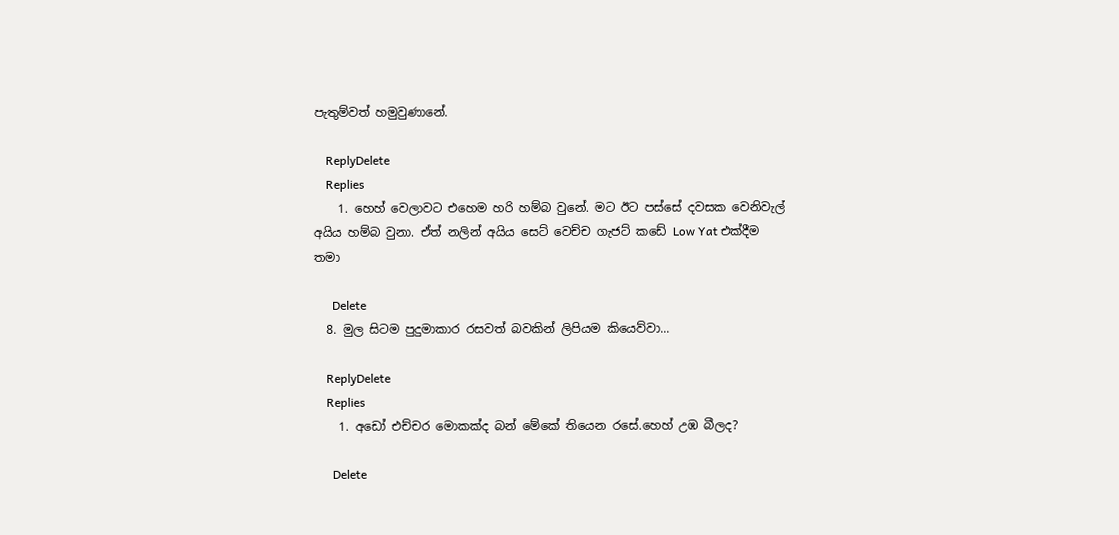පැතුම්වත් හමුවුණානේ.

    ReplyDelete
    Replies
    1. හෙහ් වෙලාවට එහෙම හරි හම්බ වුනේ. මට ඊට පස්සේ දවසක වෙනිවැල් අයිය හම්බ වුනා. ඒත් නලින් අයිය සෙට් වෙච්ච ගැජට් කඩේ Low Yat එක්දීම තමා

      Delete
  8. මුල සිටම පුදුමාකාර රසවත් බවකින් ලිපියම කියෙව්වා...

    ReplyDelete
    Replies
    1. අඩෝ එච්චර මොකක්ද බන් මේකේ තියෙන රසේ.හෙහ් උඹ බීලද?

      Delete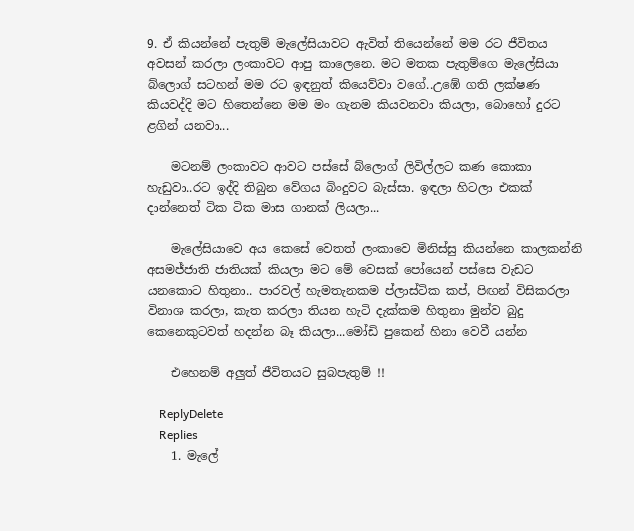9. ඒ කියන්නේ පැතුම් මැලේසියාවට ඇවිත් තියෙන්නේ මම රට ජීවිතය අවසන් කරලා ලංකාවට ආපු කාලෙනෙ. මට මතක පැතුම්ගෙ මැලේසියා බ්ලොග් සටහන් මම රට ඉඳනුත් කියෙව්වා වගේ..උඹේ ගති ලක්ෂණ කියවද්දි මට හිතෙන්නෙ මම මං ගැනම කියවනවා කියලා, බොහෝ දුරට ළගින් යනවා...

    මටනම් ලංකාවට ආවට පස්සේ බ්ලොග් ලිවිල්ලට කණ කොකා හැඩුවා..රට ඉද්දි තිබුන වේගය බිංදුවට බැස්සා. ඉඳලා හිටලා එකක් දාන්නෙත් ටික ටික මාස ගානක් ලියලා...

    මැලේසියාවෙ අය කෙසේ වෙතත් ලංකාවෙ මිනිස්සු කියන්නෙ කාලකන්නි අසමජ්ජාති ජාතියක් කියලා මට මේ වෙසක් පෝයෙන් පස්සෙ වැඩට යනකොට හිතුනා.. පාරවල් හැමතැනකම ප්ලාස්ටික කප්, පිඟන් විසිකරලා විනාශ කරලා, කැත කරලා තියන හැටි දැක්කම හිතුනා මුන්ව බුදු කෙනෙකුටවත් හදන්න බෑ කියලා...මෝඩි පුකෙන් හිනා වෙවී යන්න

    එහෙනම් අලුත් ජීවිතයට සුබපැතුම් !!

    ReplyDelete
    Replies
    1. මැලේ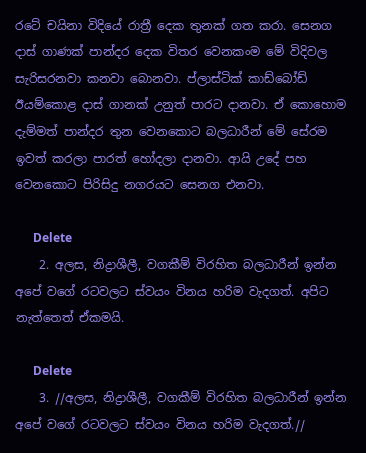රටේ චයිනා විදියේ රාත්‍රී දෙක තුනක් ගත කරා. සෙනග දාස් ගාණක් පාන්දර දෙක විතර වෙනකංම මේ විදිවල සැරිසරනවා කනවා බොනවා. ප්ලාස්ටික් කාඩ්බෝඩ් ඊයම්කොළ දාස් ගානක් උනුත් පාරට දානවා. ඒ කොහොම දැම්මත් පාන්දර තුන වෙනකොට බලධාරීන් මේ සේරම ඉවත් කරලා පාරත් හෝදලා දානවා. ආයි උදේ පහ වෙනකොට පිරිසිදු නගරයට සෙනග එනවා.

      Delete
    2. අලස, නිද්‍රාශීලී, වගකීම් විරහිත බලධාරීන් ඉන්න අපේ වගේ රටවලට ස්වයං විනය හරිම වැදගත්. අපිට නැත්තෙත් ඒකමයි.

      Delete
    3. //අලස, නිද්‍රාශීලී, වගකීම් විරහිත බලධාරීන් ඉන්න අපේ වගේ රටවලට ස්වයං විනය හරිම වැදගත්.//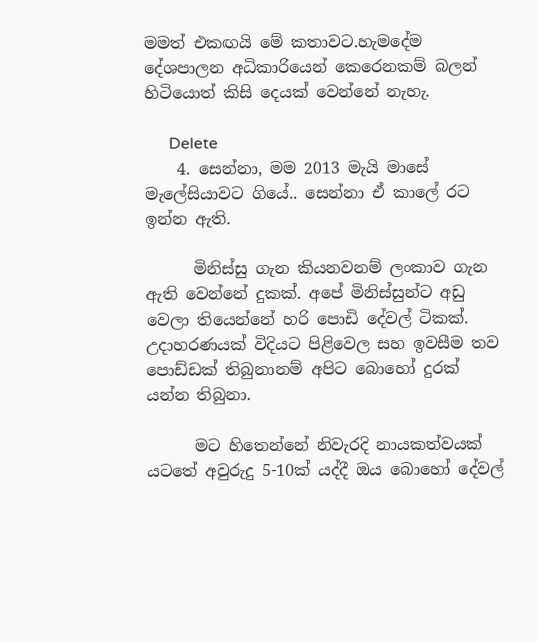මමත් එකඟයි මේ කතාවට.හැමදේම දේශපාලන අධිකාරියෙන් කෙරෙනකම් බලන් හිටියොත් කිසි දෙයක් වෙන්නේ නැහැ.

      Delete
    4. සෙන්නා, මම 2013 මැයි මාසේ මැලේසියාවට ගියේ.. සෙන්නා ඒ කාලේ රට ඉන්න ඇති.

      මිනිස්සු ගැන කියනවනම් ලංකාව ගැන ඇති වෙන්නේ දුකක්. අපේ මිනිස්සුන්ට අඩු වෙලා තියෙන්නේ හරි පොඩි දේවල් ටිකක්. උදාහරණයක් විදියට පිළිවෙල සහ ඉවසීම තව පොඩ්ඩක් තිබුනානම් අපිට බොහෝ දුරක් යන්න තිබුනා.

      මට හිතෙන්නේ නිවැරදි නායකත්වයක් යටතේ අවුරුදු 5-10ක් යද්දී ඔය බොහෝ දේවල්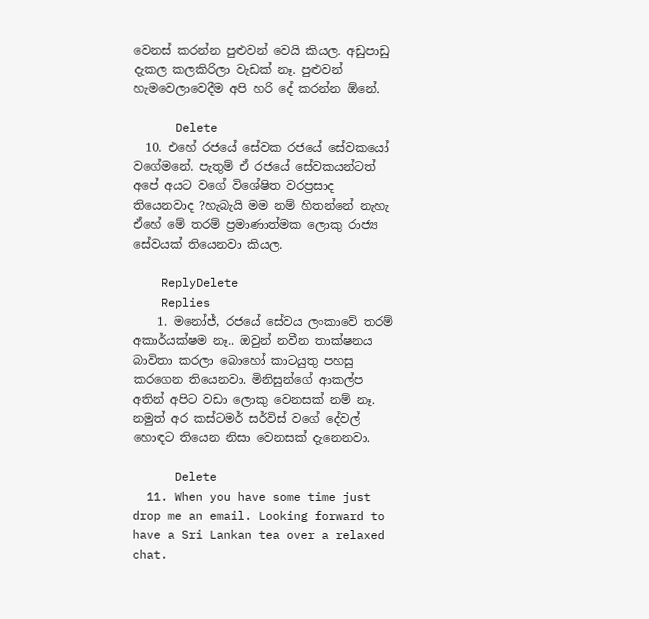වෙනස් කරන්න පුළුවන් වෙයි කියල. අඩුපාඩු දැකල කලකිරිලා වැඩක් නෑ. පුළුවන් හැමවෙලාවෙදීම අපි හරි දේ කරන්න ඕනේ.

      Delete
  10. එහේ රජයේ සේවක රජයේ සේවකයෝ වගේමනේ. පැතුම් ඒ රජයේ සේවකයන්ටත් අපේ අයට වගේ විශේෂිත වරප්‍රසාද තියෙනවාද ?හැබැයි මම නම් හිතන්නේ නැහැ ඒහේ මේ තරම් ප්‍රමාණාත්මක ලොකු රාජ්‍ය සේවයක් තියෙනවා කියල.

    ReplyDelete
    Replies
    1. මනෝජ්, රජයේ සේවය ලංකාවේ තරම් අකාර්යක්ෂම නෑ.. ඔවුන් නවීන තාක්ෂනය බාවිතා කරලා බොහෝ කාටයුතු පහසු කරගෙන තියෙනවා. මිනිසුන්ගේ ආකල්ප අතින් අපිට වඩා ලොකු වෙනසක් නම් නෑ. නමුත් අර කස්ටමර් සර්විස් වගේ දේවල් හොඳට තියෙන නිසා වෙනසක් දැනෙනවා.

      Delete
  11. When you have some time just drop me an email. Looking forward to have a Sri Lankan tea over a relaxed chat.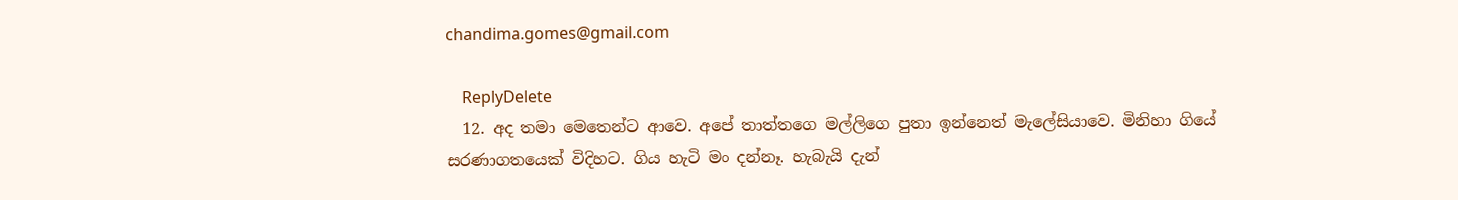chandima.gomes@gmail.com

    ReplyDelete
  12. අද තමා මෙතෙන්ට ආවෙ. අපේ තාත්තගෙ මල්ලිගෙ පුතා ඉන්නෙත් මැලේසියාවෙ. මිනිහා ගියේ සරණාගතයෙක් විදිහට. ගිය හැටි මං දන්නෑ. හැබැයි දැන්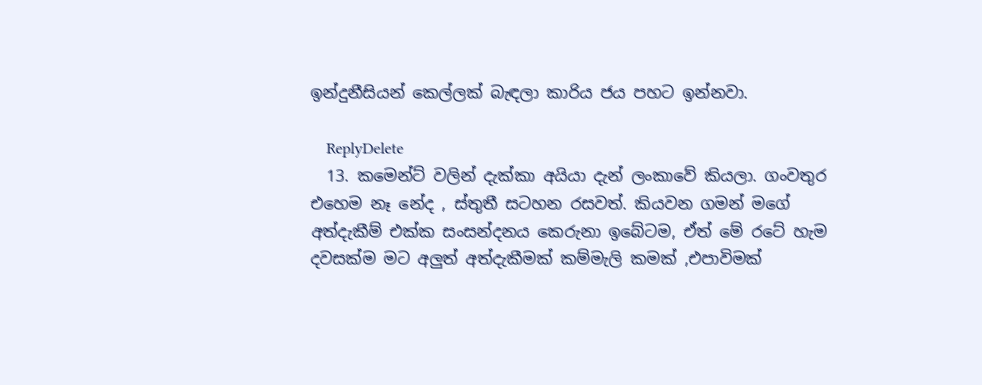ඉන්දුනීසියන් කෙල්ලක් බැඳලා කාරිය ජය පහට ඉන්නවා.

    ReplyDelete
  13. කමෙන්ට් වලින් දැක්කා අයියා දැන් ලංකාවේ කියලා. ගංවතුර එහෙම නෑ නේද , ස්තුතී සටහන රසවත්. කියවන ගමන් මගේ අත්දැකීම් එක්ක සංසන්දනය කෙරුනා ඉබේටම, ඒත් මේ රටේ හැම දවසක්ම මට අලුත් අත්දැකීමක් කම්මැලි කමක් ,එපාවිමක්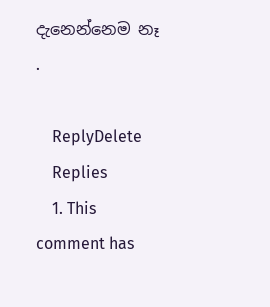දැනෙන්නෙම නෑ .

    ReplyDelete
    Replies
    1. This comment has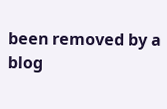been removed by a blog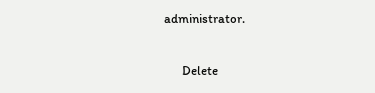administrator.

      Delete